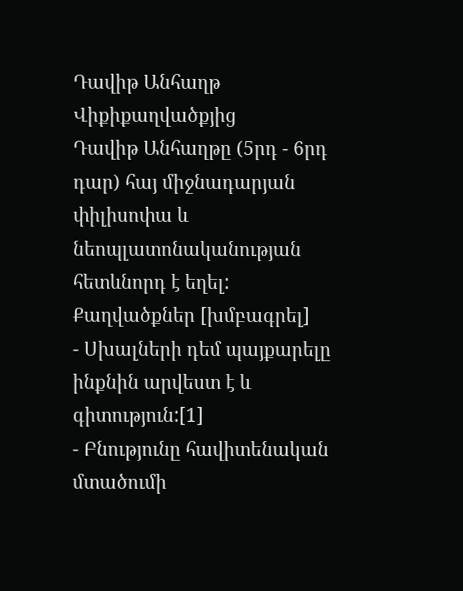Դավիթ Անհաղթ
Վիքիքաղվածքյից
Դավիթ Անհաղթը (5րդ - 6րդ դար) հայ միջնադարյան փիլիսոփա և նեոպլատոնականության հետևնորդ է եղել:
Քաղվածքներ [խմբագրել]
- Սխալների դեմ պայքարելը ինքնին արվեստ է և գիտություն:[1]
- Բնությունը հավիտենական մտածումի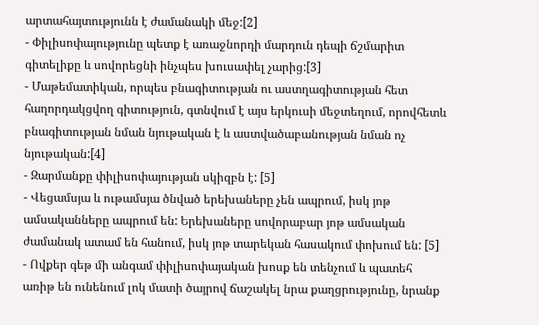արտահայտությունն է ժամանակի մեջ:[2]
- Փիլիսոփայությունը պետք է առաջնորդի մարդուն դեպի ճշմարիտ գիտելիքը և սովորեցնի ինչպես խուսափել չարից:[3]
- Մաթեմատիկան, որպես բնագիտության ու աստղագիտության հետ հաղորդակցվող գիտություն, գտնվում է այս երկուսի մեջտեղում, որովհետև բնագիտության նման նյութական է և աստվածաբանության նման ոչ նյութական:[4]
- Զարմանքը փիլիսոփայության սկիզբն է: [5]
- Վեցամսյա և ութամսյա ծնված երեխաները չեն ապրում, իսկ յոթ ամսականները ապրում են: Երեխաները սովորաբար յոթ ամսական ժամանակ ատամ են հանում, իսկ յոթ տարեկան հասակում փոխում են: [5]
- Ովքեր գեթ մի անգամ փիլիսոփայական խոսք են տենչում և պատեհ առիթ են ունենում լոկ մատի ծայրով ճաշակել նրա քաղցրությունը, նրանք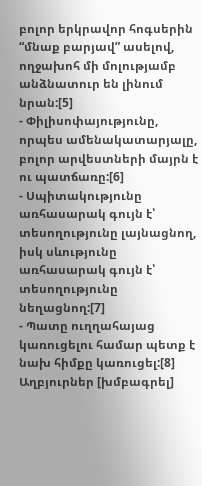բոլոր երկրավոր հոգսերին “մնաք բարյավ” ասելով, ողջախոհ մի մոլությամբ անձնատուր են լինում նրան:[5]
- Փիլիսոփայությունը, որպես ամենակատարյալը, բոլոր արվեստների մայրն է ու պատճառը:[6]
- Սպիտակությունը առհասարակ գույն է՝ տեսողությունը լայնացնող, իսկ սևությունը առհասարակ գույն է՝ տեսողությունը նեղացնող:[7]
- Պատը ուղղահայաց կառուցելու համար պետք է նախ հիմքը կառուցել:[8]
Աղբյուրներ [խմբագրել]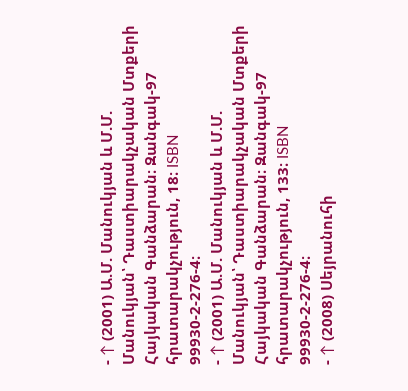- ↑ (2001) Ա.Մ. Մանուկյան և Մ.Մ. Մանուկյան՝ Դաստիարակչական Մտքերի Հայկական Գանձարան։ Զանգակ-97 հրատարակչություն, 18։ ISBN 99930-2-276-4։
- ↑ (2001) Ա.Մ. Մանուկյան և Մ.Մ. Մանուկյան՝ Դաստիարակչական Մտքերի Հայկական Գանձարան։ Զանգակ-97 հրատարակչություն, 133։ ISBN 99930-2-276-4։
- ↑ (2008) Սեյրանուհի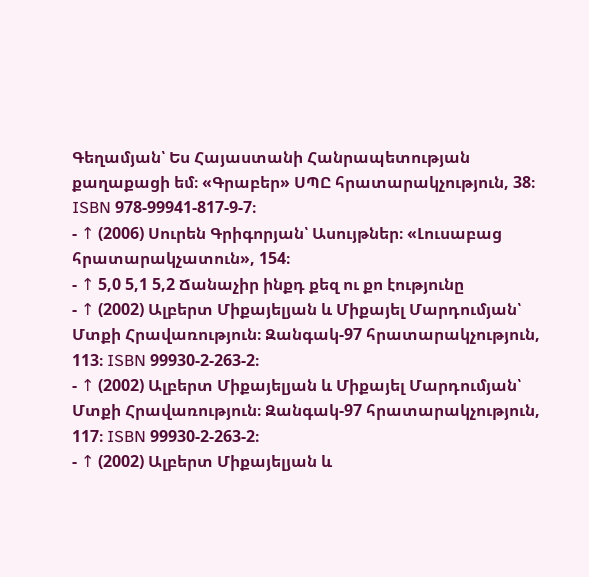Գեղամյան՝ Ես Հայաստանի Հանրապետության քաղաքացի եմ։ «Գրաբեր» ՍՊԸ հրատարակչություն, 38։ ISBN 978-99941-817-9-7։
- ↑ (2006) Սուրեն Գրիգորյան՝ Ասույթներ։ «Լուսաբաց հրատարակչատուն», 154։
- ↑ 5,0 5,1 5,2 Ճանաչիր ինքդ քեզ ու քո էությունը
- ↑ (2002) Ալբերտ Միքայելյան և Միքայել Մարդումյան՝ Մտքի Հրավառություն։ Զանգակ-97 հրատարակչություն, 113։ ISBN 99930-2-263-2։
- ↑ (2002) Ալբերտ Միքայելյան և Միքայել Մարդումյան՝ Մտքի Հրավառություն։ Զանգակ-97 հրատարակչություն, 117։ ISBN 99930-2-263-2։
- ↑ (2002) Ալբերտ Միքայելյան և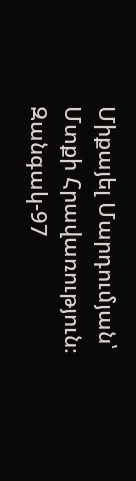Միքայել Մարդումյան՝ Մտքի Հրավառություն։ Զանգակ-97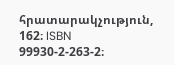հրատարակչություն, 162։ ISBN 99930-2-263-2։